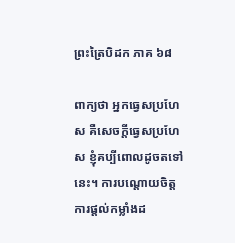ព្រះត្រៃបិដក ភាគ ៦៨

ពាក្យថា អ្នកធ្វេសប្រហែស គឺសេចក្តីធ្វេសប្រហែស ខ្ញុំគប្បីពោលដូចតទៅនេះ។ ការបណ្តោយចិត្ត ការផ្តល់កម្លាំងដ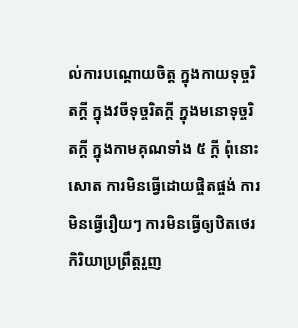ល់ការបណ្តោយចិត្ត ក្នុងកាយទុច្ចរិតក្តី ក្នុងវចីទុច្ចរិតក្តី ក្នុងមនោទុច្ចរិតក្តី ក្នុងកាមគុណទាំង ៥ ក្តី ពុំនោះសោត ការមិនធ្វើដោយផ្ចិតផ្ចង់ ការមិនធ្វើរឿយៗ ការមិនធ្វើឲ្យឋិតថេរ កិរិយាប្រព្រឹត្តរួញ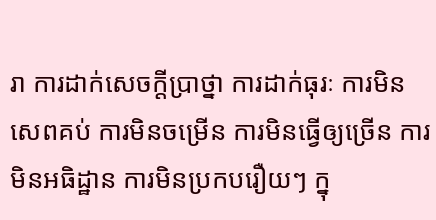រា ការដាក់សេចក្តីប្រាថ្នា ការដាក់ធុរៈ ការមិនសេពគប់ ការមិនចម្រើន ការមិនធ្វើឲ្យច្រើន ការមិនអធិដ្ឋាន ការមិនប្រកបរឿយៗ ក្នុ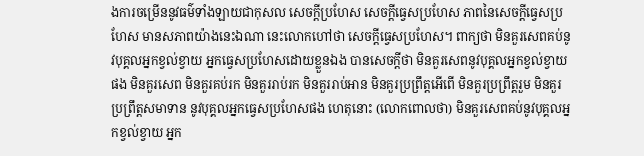ងការចម្រើននូវធម៌ទាំងឡាយជាកុសល សេចក្តីប្រហែស សេចក្តីធ្វេសប្រហែស ភាពនៃសេចក្តីធ្វេសប្រហែស មានសភាពយ៉ាងនេះឯណា នេះលោកហៅថា សេចក្តីធ្វេសប្រហែស។ ពាក្យថា មិនគួរសេពគប់នូវបុគ្គលអ្នកខ្វល់ខ្វាយ អ្នកធ្វេសប្រហែសដោយខ្លួនឯង បានសេចក្តីថា មិនគួរសេពនូវបុគ្គលអ្នកខ្វល់ខ្វាយផង មិនគួរសេព មិនគួរគប់រក មិនគួររាប់រក មិនគួររាប់អាន មិនគួរប្រព្រឹត្តអើពើ មិនគួរប្រព្រឹត្តរួម មិនគួរប្រព្រឹត្តសមាទាន នូវបុគ្គលអ្នកធ្វេសប្រហែសផង ហេតុនោះ (លោកពោលថា) មិនគួរសេពគប់នូវបុគ្គលអ្នកខ្វល់ខ្វាយ អ្នក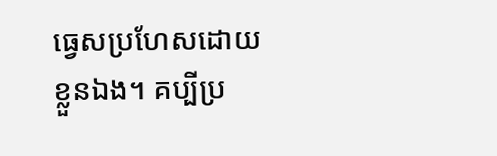ធ្វេសប្រហែសដោយខ្លួនឯង។ គប្បីប្រ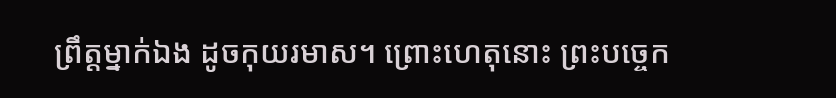ព្រឹត្តម្នាក់ឯង ដូចកុយរមាស។ ព្រោះហេតុនោះ ព្រះបច្ចេក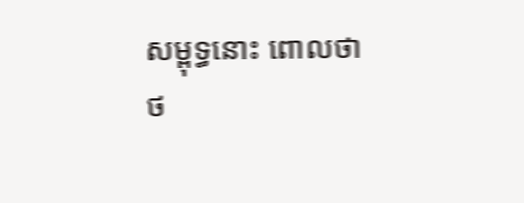សម្ពុទ្ធនោះ ពោលថា
ថ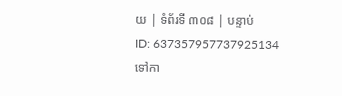យ | ទំព័រទី ៣០៨ | បន្ទាប់
ID: 637357957737925134
ទៅកា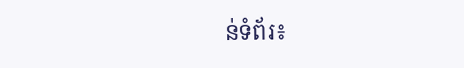ន់ទំព័រ៖